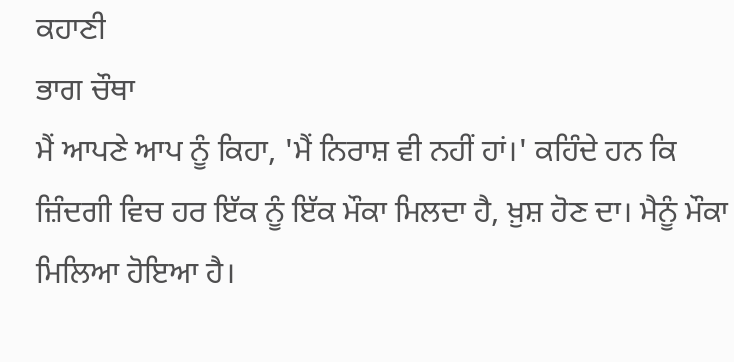ਕਹਾਣੀ
ਭਾਗ ਚੌਥਾ
ਮੈਂ ਆਪਣੇ ਆਪ ਨੂੰ ਕਿਹਾ, 'ਮੈਂ ਨਿਰਾਸ਼ ਵੀ ਨਹੀਂ ਹਾਂ।' ਕਹਿੰਦੇ ਹਨ ਕਿ ਜ਼ਿੰਦਗੀ ਵਿਚ ਹਰ ਇੱਕ ਨੂੰ ਇੱਕ ਮੌਕਾ ਮਿਲਦਾ ਹੈ, ਖ਼ੁਸ਼ ਹੋਣ ਦਾ। ਮੈਨੂੰ ਮੌਕਾ ਮਿਲਿਆ ਹੋਇਆ ਹੈ।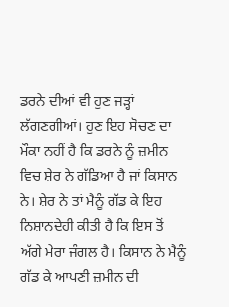ਡਰਨੇ ਦੀਆਂ ਵੀ ਹੁਣ ਜੜ੍ਹਾਂ ਲੱਗਣਗੀਆਂ। ਹੁਣ ਇਹ ਸੋਚਣ ਦਾ ਮੌਕਾ ਨਹੀਂ ਹੈ ਕਿ ਡਰਨੇ ਨੂੰ ਜ਼ਮੀਨ ਵਿਚ ਸ਼ੇਰ ਨੇ ਗੱਡਿਆ ਹੈ ਜਾਂ ਕਿਸਾਨ ਨੇ। ਸ਼ੇਰ ਨੇ ਤਾਂ ਮੈਨੂੰ ਗੱਡ ਕੇ ਇਹ ਨਿਸ਼ਾਨਦੇਹੀ ਕੀਤੀ ਹੈ ਕਿ ਇਸ ਤੋਂ ਅੱਗੇ ਮੇਰਾ ਜੰਗਲ ਹੈ। ਕਿਸਾਨ ਨੇ ਮੈਨੂੰ ਗੱਡ ਕੇ ਆਪਣੀ ਜ਼ਮੀਨ ਦੀ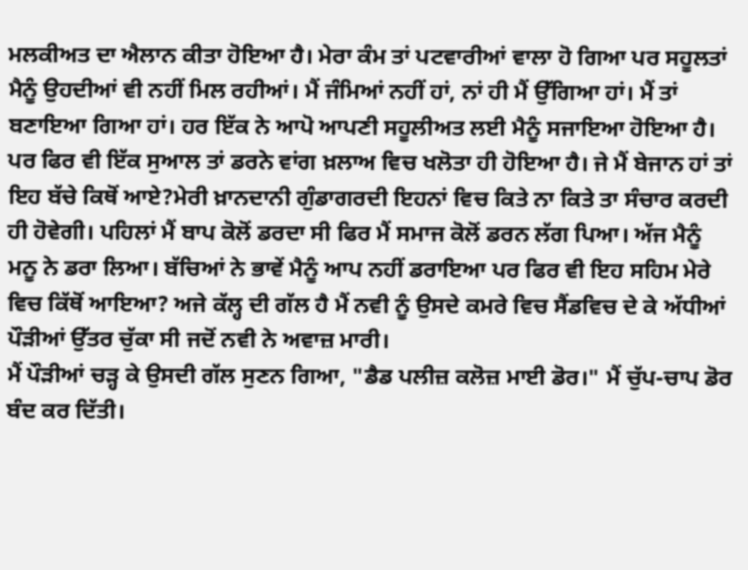ਮਲਕੀਅਤ ਦਾ ਐਲਾਨ ਕੀਤਾ ਹੋਇਆ ਹੈ। ਮੇਰਾ ਕੰਮ ਤਾਂ ਪਟਵਾਰੀਆਂ ਵਾਲਾ ਹੋ ਗਿਆ ਪਰ ਸਹੂਲਤਾਂ ਮੈਨੂੰ ਉਹਦੀਆਂ ਵੀ ਨਹੀਂ ਮਿਲ ਰਹੀਆਂ। ਮੈਂ ਜੰਮਿਆਂ ਨਹੀਂ ਹਾਂ, ਨਾਂ ਹੀ ਮੈਂ ਉੱਗਿਆ ਹਾਂ। ਮੈਂ ਤਾਂ ਬਣਾਇਆ ਗਿਆ ਹਾਂ। ਹਰ ਇੱਕ ਨੇ ਆਪੋ ਆਪਣੀ ਸਹੂਲੀਅਤ ਲਈ ਮੈਨੂੰ ਸਜਾਇਆ ਹੋਇਆ ਹੈ। ਪਰ ਫਿਰ ਵੀ ਇੱਕ ਸੁਆਲ ਤਾਂ ਡਰਨੇ ਵਾਂਗ ਖ਼ਲਾਅ ਵਿਚ ਖਲੋਤਾ ਹੀ ਹੋਇਆ ਹੈ। ਜੇ ਮੈਂ ਬੇਜਾਨ ਹਾਂ ਤਾਂ ਇਹ ਬੱਚੇ ਕਿਥੋਂ ਆਏ?ਮੇਰੀ ਖ਼ਾਨਦਾਨੀ ਗੁੰਡਾਗਰਦੀ ਇਹਨਾਂ ਵਿਚ ਕਿਤੇ ਨਾ ਕਿਤੇ ਤਾ ਸੰਚਾਰ ਕਰਦੀ ਹੀ ਹੋਵੇਗੀ। ਪਹਿਲਾਂ ਮੈਂ ਬਾਪ ਕੋਲੋਂ ਡਰਦਾ ਸੀ ਫਿਰ ਮੈਂ ਸਮਾਜ ਕੋਲੋਂ ਡਰਨ ਲੱਗ ਪਿਆ। ਅੱਜ ਮੈਨੂੰ ਮਨੂ ਨੇ ਡਰਾ ਲਿਆ। ਬੱਚਿਆਂ ਨੇ ਭਾਵੇਂ ਮੈਨੂੰ ਆਪ ਨਹੀਂ ਡਰਾਇਆ ਪਰ ਫਿਰ ਵੀ ਇਹ ਸਹਿਮ ਮੇਰੇ ਵਿਚ ਕਿੱਥੋਂ ਆਇਆ? ਅਜੇ ਕੱਲ੍ਹ ਦੀ ਗੱਲ ਹੈ ਮੈਂ ਨਵੀ ਨੂੰ ਉਸਦੇ ਕਮਰੇ ਵਿਚ ਸੈਂਡਵਿਚ ਦੇ ਕੇ ਅੱਧੀਆਂ ਪੌੜੀਆਂ ਉੱਤਰ ਚੁੱਕਾ ਸੀ ਜਦੋਂ ਨਵੀ ਨੇ ਅਵਾਜ਼ ਮਾਰੀ।
ਮੈਂ ਪੌੜੀਆਂ ਚੜ੍ਹ ਕੇ ਉਸਦੀ ਗੱਲ ਸੁਣਨ ਗਿਆ, "ਡੈਡ ਪਲੀਜ਼ ਕਲੋਜ਼ ਮਾਈ ਡੋਰ।" ਮੈਂ ਚੁੱਪ-ਚਾਪ ਡੋਰ ਬੰਦ ਕਰ ਦਿੱਤੀ।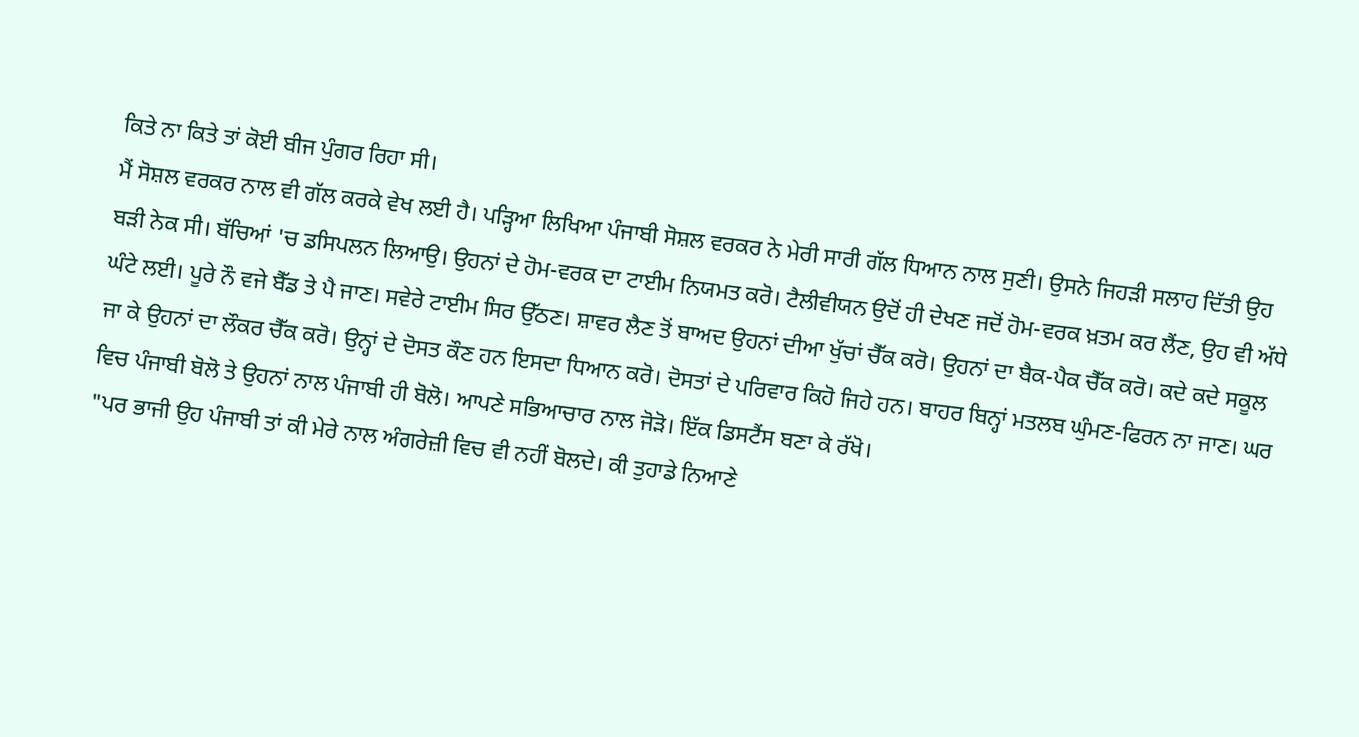ਕਿਤੇ ਨਾ ਕਿਤੇ ਤਾਂ ਕੋਈ ਬੀਜ ਪੁੰਗਰ ਰਿਹਾ ਸੀ।
ਮੈਂ ਸੋਸ਼ਲ ਵਰਕਰ ਨਾਲ ਵੀ ਗੱਲ ਕਰਕੇ ਵੇਖ ਲਈ ਹੈ। ਪੜ੍ਹਿਆ ਲਿਖਿਆ ਪੰਜਾਬੀ ਸੋਸ਼ਲ ਵਰਕਰ ਨੇ ਮੇਰੀ ਸਾਰੀ ਗੱਲ ਧਿਆਨ ਨਾਲ ਸੁਣੀ। ਉਸਨੇ ਜਿਹੜੀ ਸਲਾਹ ਦਿੱਤੀ ਉਹ ਬੜੀ ਨੇਕ ਸੀ। ਬੱਚਿਆਂ 'ਚ ਡਸਿਪਲਨ ਲਿਆਉ। ਉਹਨਾਂ ਦੇ ਹੋਮ-ਵਰਕ ਦਾ ਟਾਈਮ ਨਿਯਮਤ ਕਰੋ। ਟੈਲੀਵੀਯਨ ਉਦੋਂ ਹੀ ਦੇਖਣ ਜਦੋਂ ਹੋਮ-ਵਰਕ ਖ਼ਤਮ ਕਰ ਲੈਂਣ, ਉਹ ਵੀ ਅੱਧੇ ਘੰਟੇ ਲਈ। ਪੂਰੇ ਨੌ ਵਜੇ ਬੈੱਡ ਤੇ ਪੈ ਜਾਣ। ਸਵੇਰੇ ਟਾਈਮ ਸਿਰ ਉੱਠਣ। ਸ਼ਾਵਰ ਲੈਣ ਤੋਂ ਬਾਅਦ ਉਹਨਾਂ ਦੀਆ ਖੁੱਚਾਂ ਚੈੱਕ ਕਰੋ। ਉਹਨਾਂ ਦਾ ਬੈਕ-ਪੈਕ ਚੈੱਕ ਕਰੋ। ਕਦੇ ਕਦੇ ਸਕੂਲ ਜਾ ਕੇ ਉਹਨਾਂ ਦਾ ਲੌਕਰ ਚੈੱਕ ਕਰੋ। ਉਨ੍ਹਾਂ ਦੇ ਦੋਸਤ ਕੌਣ ਹਨ ਇਸਦਾ ਧਿਆਨ ਕਰੋ। ਦੋਸਤਾਂ ਦੇ ਪਰਿਵਾਰ ਕਿਹੋ ਜਿਹੇ ਹਨ। ਬਾਹਰ ਬਿਨ੍ਹਾਂ ਮਤਲਬ ਘੁੰਮਣ-ਫਿਰਨ ਨਾ ਜਾਣ। ਘਰ ਵਿਚ ਪੰਜਾਬੀ ਬੋਲੋ ਤੇ ਉਹਨਾਂ ਨਾਲ ਪੰਜਾਬੀ ਹੀ ਬੋਲੋ। ਆਪਣੇ ਸਭਿਆਚਾਰ ਨਾਲ ਜੋੜੋ। ਇੱਕ ਡਿਸਟੈਂਸ ਬਣਾ ਕੇ ਰੱਖੋ।
"ਪਰ ਭਾਜੀ ਉਹ ਪੰਜਾਬੀ ਤਾਂ ਕੀ ਮੇਰੇ ਨਾਲ ਅੰਗਰੇਜ਼ੀ ਵਿਚ ਵੀ ਨਹੀਂ ਬੋਲਦੇ। ਕੀ ਤੁਹਾਡੇ ਨਿਆਣੇ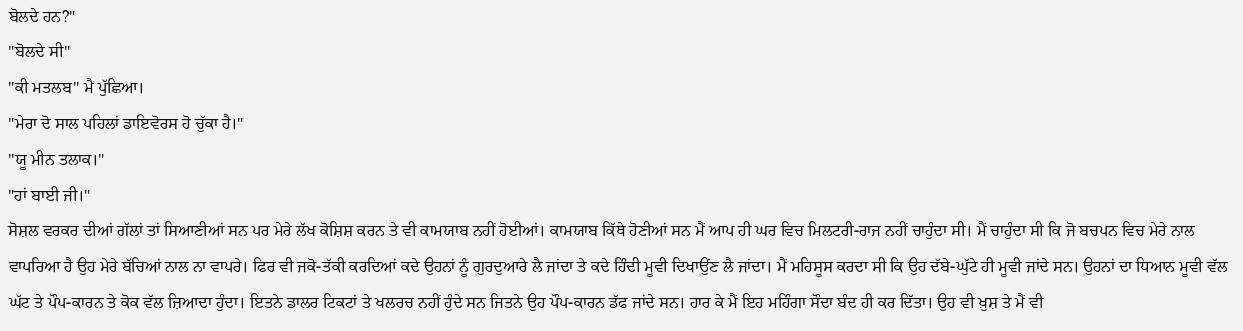ਬੋਲਦੇ ਹਨ?"
"ਬੋਲਦੇ ਸੀ"
"ਕੀ ਮਤਲਬ" ਮੈ ਪੁੱਛਿਆ।
"ਮੇਰਾ ਦੋ ਸਾਲ ਪਹਿਲਾਂ ਡਾਇਵੋਰਸ ਹੋ ਚੁੱਕਾ ਹੈ।"
"ਯੂ ਮੀਨ ਤਲਾਕ।"
"ਹਾਂ ਬਾਈ ਜੀ।"
ਸੋਸ਼ਲ ਵਰਕਰ ਦੀਆਂ ਗੱਲਾਂ ਤਾਂ ਸਿਆਣੀਆਂ ਸਨ ਪਰ ਮੇਰੇ ਲੱਖ ਕੋਸ਼ਿਸ਼ ਕਰਨ ਤੇ ਵੀ ਕਾਮਯਾਬ ਨਹੀਂ ਹੋਈਆਂ। ਕਾਮਯਾਬ ਕਿੱਥੇ ਹੋਣੀਆਂ ਸਨ ਮੈਂ ਆਪ ਹੀ ਘਰ ਵਿਚ ਮਿਲਟਰੀ-ਰਾਜ ਨਹੀਂ ਚਾਹੁੰਦਾ ਸੀ। ਮੈਂ ਚਾਹੁੰਦਾ ਸੀ ਕਿ ਜੋ ਬਚਪਨ ਵਿਚ ਮੇਰੇ ਨਾਲ ਵਾਪਰਿਆ ਹੈ ਉਹ ਮੇਰੇ ਬੱਚਿਆਂ ਨਾਲ ਨਾ ਵਾਪਰੇ। ਫਿਰ ਵੀ ਜਕੋ-ਤੱਕੀ ਕਰਦਿਆਂ ਕਦੇ ਉਹਨਾਂ ਨੂੰ ਗੁਰਦੁਆਰੇ ਲੈ ਜਾਂਦਾ ਤੇ ਕਦੇ ਹਿੰਦੀ ਮੂਵੀ ਦਿਖਾਉਂਣ ਲੈ ਜਾਂਦਾ। ਮੈਂ ਮਹਿਸੂਸ ਕਰਦਾ ਸੀ ਕਿ ਉਹ ਦੱਬੇ-ਘੁੱਟੇ ਹੀ ਮੂਵੀ ਜਾਂਦੇ ਸਨ। ਉਹਨਾਂ ਦਾ ਧਿਆਨ ਮੂਵੀ ਵੱਲ ਘੱਟ ਤੇ ਪੌਪ-ਕਾਰਨ ਤੇ ਕੋਕ ਵੱਲ ਜ਼ਿਆਦਾ ਹੁੰਦਾ। ਇਤਨੇ ਡਾਲਰ ਟਿਕਟਾਂ ਤੇ ਖਲਰਚ ਨਹੀਂ ਹੁੰਦੇ ਸਨ ਜਿਤਨੇ ਉਹ ਪੌਪ-ਕਾਰਨ ਡੱਫ ਜਾਂਦੇ ਸਨ। ਹਾਰ ਕੇ ਮੈਂ ਇਹ ਮਹਿੰਗਾ ਸੌਦਾ ਬੰਦ ਹੀ ਕਰ ਦਿੱਤਾ। ਉਹ ਵੀ ਖ਼ੁਸ਼ ਤੇ ਮੈਂ ਵੀ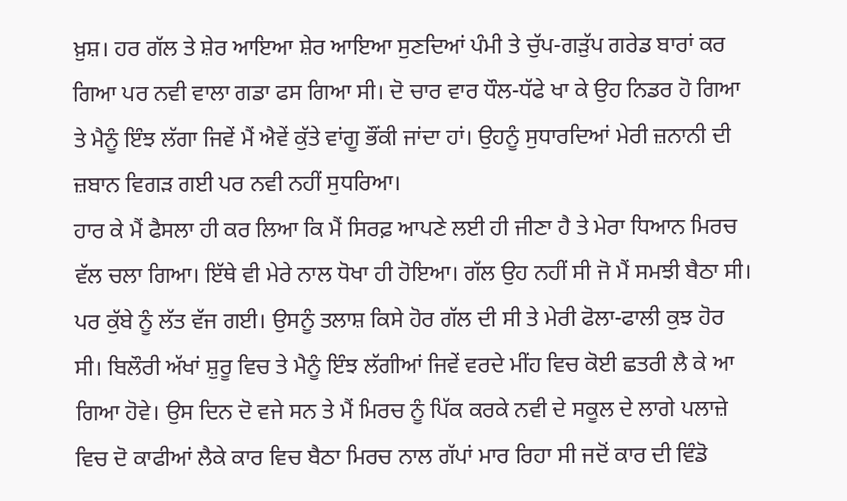ਖ਼ੁਸ਼। ਹਰ ਗੱਲ ਤੇ ਸ਼ੇਰ ਆਇਆ ਸ਼ੇਰ ਆਇਆ ਸੁਣਦਿਆਂ ਪੰਮੀ ਤੇ ਚੁੱਪ-ਗੜੁੱਪ ਗਰੇਡ ਬਾਰਾਂ ਕਰ ਗਿਆ ਪਰ ਨਵੀ ਵਾਲਾ ਗਡਾ ਫਸ ਗਿਆ ਸੀ। ਦੋ ਚਾਰ ਵਾਰ ਧੌਲ-ਧੱਫੇ ਖਾ ਕੇ ਉਹ ਨਿਡਰ ਹੋ ਗਿਆ ਤੇ ਮੈਨੂੰ ਇੰਝ ਲੱਗਾ ਜਿਵੇਂ ਮੈਂ ਐਵੇਂ ਕੁੱਤੇ ਵਾਂਗੂ ਭੌਂਕੀ ਜਾਂਦਾ ਹਾਂ। ਉਹਨੂੰ ਸੁਧਾਰਦਿਆਂ ਮੇਰੀ ਜ਼ਨਾਨੀ ਦੀ ਜ਼ਬਾਨ ਵਿਗੜ ਗਈ ਪਰ ਨਵੀ ਨਹੀਂ ਸੁਧਰਿਆ।
ਹਾਰ ਕੇ ਮੈਂ ਫੈਸਲਾ ਹੀ ਕਰ ਲਿਆ ਕਿ ਮੈਂ ਸਿਰਫ਼ ਆਪਣੇ ਲਈ ਹੀ ਜੀਣਾ ਹੈ ਤੇ ਮੇਰਾ ਧਿਆਨ ਮਿਰਚ ਵੱਲ ਚਲਾ ਗਿਆ। ਇੱਥੇ ਵੀ ਮੇਰੇ ਨਾਲ ਧੋਖਾ ਹੀ ਹੋਇਆ। ਗੱਲ ਉਹ ਨਹੀਂ ਸੀ ਜੋ ਮੈਂ ਸਮਝੀ ਬੈਠਾ ਸੀ। ਪਰ ਕੁੱਬੇ ਨੂੰ ਲੱਤ ਵੱਜ ਗਈ। ਉਸਨੂੰ ਤਲਾਸ਼ ਕਿਸੇ ਹੋਰ ਗੱਲ ਦੀ ਸੀ ਤੇ ਮੇਰੀ ਫੋਲਾ-ਫਾਲੀ ਕੁਝ ਹੋਰ ਸੀ। ਬਿਲੌਰੀ ਅੱਖਾਂ ਸ਼ੁਰੂ ਵਿਚ ਤੇ ਮੈਨੂੰ ਇੰਝ ਲੱਗੀਆਂ ਜਿਵੇਂ ਵਰਦੇ ਮੀਂਹ ਵਿਚ ਕੋਈ ਛਤਰੀ ਲੈ ਕੇ ਆ ਗਿਆ ਹੋਵੇ। ਉਸ ਦਿਨ ਦੋ ਵਜੇ ਸਨ ਤੇ ਮੈਂ ਮਿਰਚ ਨੂੰ ਪਿੱਕ ਕਰਕੇ ਨਵੀ ਦੇ ਸਕੂਲ ਦੇ ਲਾਗੇ ਪਲਾਜ਼ੇ ਵਿਚ ਦੋ ਕਾਫੀਆਂ ਲੈਕੇ ਕਾਰ ਵਿਚ ਬੈਠਾ ਮਿਰਚ ਨਾਲ ਗੱਪਾਂ ਮਾਰ ਰਿਹਾ ਸੀ ਜਦੋਂ ਕਾਰ ਦੀ ਵਿੰਡੋ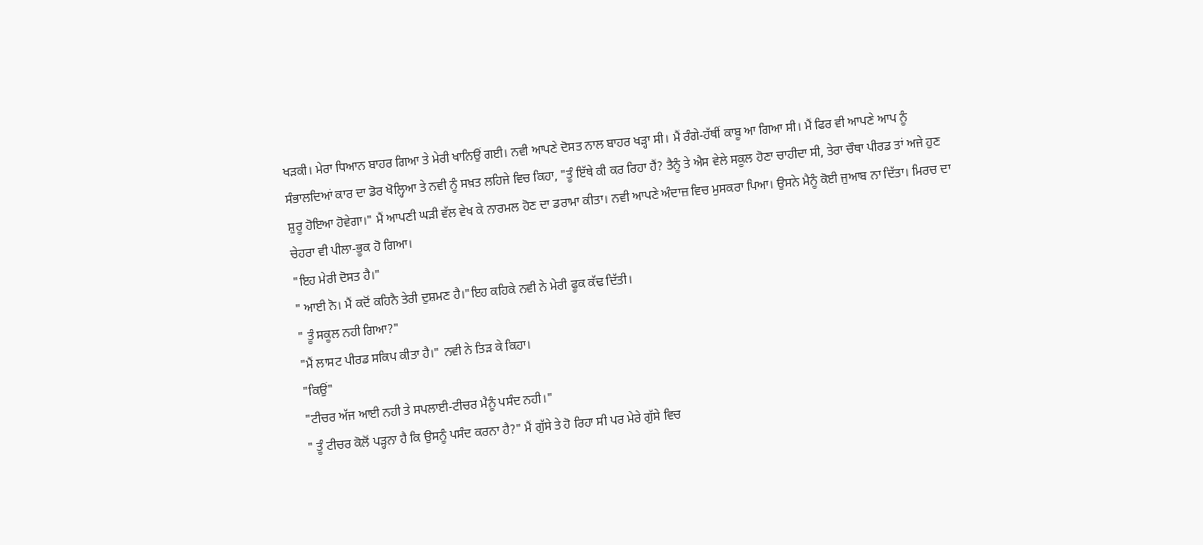ਖੜਕੀ। ਮੇਰਾ ਧਿਆਨ ਬਾਹਰ ਗਿਆ ਤੇ ਮੇਰੀ ਖਾਨਿਉਂ ਗਈ। ਨਵੀ ਆਪਣੇ ਦੋਸਤ ਨਾਲ ਬਾਹਰ ਖੜ੍ਹਾ ਸੀ। ਮੈਂ ਰੰਗੇ-ਹੱਥੀਂ ਕਾਬੂ ਆ ਗਿਆ ਸੀ। ਮੈਂ ਫਿਰ ਵੀ ਆਪਣੇ ਆਪ ਨੂੰ ਸੰਭਾਲਦਿਆਂ ਕਾਰ ਦਾ ਡੋਰ ਖੋਲ੍ਹਿਆ ਤੇ ਨਵੀ ਨੂੰ ਸਖ਼ਤ ਲਹਿਜੇ ਵਿਚ ਕਿਹਾ, "ਤੂੰ ਇੱਥੇ ਕੀ ਕਰ ਰਿਹਾ ਹੈਂ? ਤੈਨੂੰ ਤੇ ਐਸ ਵੇਲੇ ਸਕੂਲ ਹੋਣਾ ਚਾਹੀਦਾ ਸੀ, ਤੇਰਾ ਚੌਥਾ ਪੀਰਡ ਤਾਂ ਅਜੇ ਹੁਣ ਸ਼ੁਰੂ ਹੋਇਆ ਹੋਵੇਗਾ।" ਮੈਂ ਆਪਣੀ ਘੜੀ ਵੱਲ ਵੇਖ ਕੇ ਨਾਰਮਲ ਹੋਣ ਦਾ ਡਰਾਮਾ ਕੀਤਾ। ਨਵੀ ਆਪਣੇ ਅੰਦਾਜ਼ ਵਿਚ ਮੁਸਕਰਾ ਪਿਆ। ਉਸਨੇ ਮੈਨੂੰ ਕੋਈ ਜੁਆਬ ਨਾ ਦਿੱਤਾ। ਮਿਰਚ ਦਾ ਚੇਹਰਾ ਵੀ ਪੀਲਾ-ਭੂਕ ਹੋ ਗਿਆ।
"ਇਹ ਮੇਰੀ ਦੋਸਤ ਹੈ।"
" ਆਈ ਨੋ। ਮੈਂ ਕਦੋਂ ਕਹਿਨੈ ਤੇਰੀ ਦੁਸ਼ਮਣ ਹੈ।"ਇਹ ਕਹਿਕੇ ਨਵੀ ਨੇ ਮੇਰੀ ਫੂਕ ਕੱਢ ਦਿੱਤੀ।
" ਤੂੰ ਸਕੂਲ ਨਹੀ ਗਿਆ?"
"ਮੈਂ ਲਾਸਟ ਪੀਰਡ ਸਕਿਪ ਕੀਤਾ ਹੈ।" ਨਵੀ ਨੇ ਤਿੜ ਕੇ ਕਿਹਾ।
"ਕਿਉਂ"
"ਟੀਚਰ ਅੱਜ ਆਈ ਨਹੀ ਤੇ ਸਪਲਾਈ-ਟੀਚਰ ਮੈਨੂੰ ਪਸੰਦ ਨਹੀ।"
" ਤੂੰ ਟੀਚਰ ਕੋਲੋਂ ਪੜ੍ਹਨਾ ਹੈ ਕਿ ਉਸਨੂੰ ਪਸੰਦ ਕਰਨਾ ਹੈ?" ਮੈਂ ਗੁੱਸੇ ਤੇ ਹੋ ਰਿਹਾ ਸੀ ਪਰ ਮੇਰੇ ਗੁੱਸੇ ਵਿਚ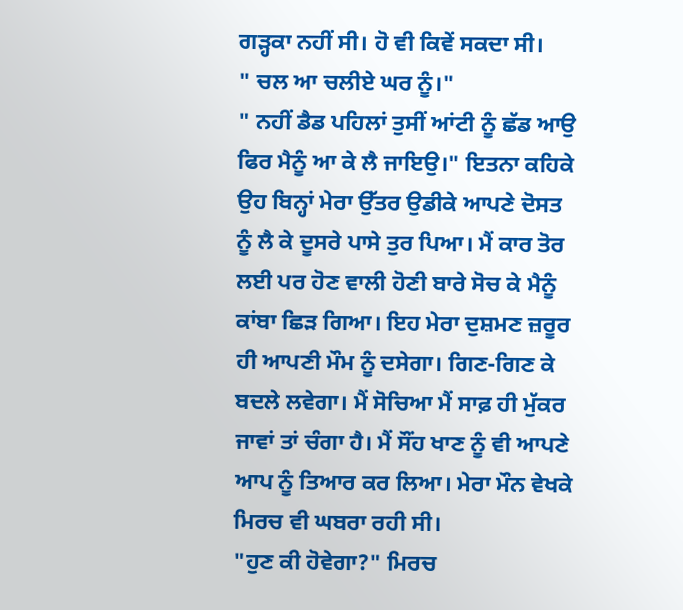ਗੜ੍ਹਕਾ ਨਹੀਂ ਸੀ। ਹੋ ਵੀ ਕਿਵੇਂ ਸਕਦਾ ਸੀ।
" ਚਲ ਆ ਚਲੀਏ ਘਰ ਨੂੰ।"
" ਨਹੀਂ ਡੈਡ ਪਹਿਲਾਂ ਤੁਸੀਂ ਆਂਟੀ ਨੂੰ ਛੱਡ ਆਉ ਫਿਰ ਮੈਨੂੰ ਆ ਕੇ ਲੈ ਜਾਇਉ।" ਇਤਨਾ ਕਹਿਕੇ ਉਹ ਬਿਨ੍ਹਾਂ ਮੇਰਾ ਉੱਤਰ ਉਡੀਕੇ ਆਪਣੇ ਦੋਸਤ ਨੂੰ ਲੈ ਕੇ ਦੂਸਰੇ ਪਾਸੇ ਤੁਰ ਪਿਆ। ਮੈਂ ਕਾਰ ਤੋਰ ਲਈ ਪਰ ਹੋਣ ਵਾਲੀ ਹੋਣੀ ਬਾਰੇ ਸੋਚ ਕੇ ਮੈਨੂੰ ਕਾਂਬਾ ਛਿੜ ਗਿਆ। ਇਹ ਮੇਰਾ ਦੁਸ਼ਮਣ ਜ਼ਰੂਰ ਹੀ ਆਪਣੀ ਮੌਮ ਨੂੰ ਦਸੇਗਾ। ਗਿਣ-ਗਿਣ ਕੇ ਬਦਲੇ ਲਵੇਗਾ। ਮੈਂ ਸੋਚਿਆ ਮੈਂ ਸਾਫ਼ ਹੀ ਮੁੱਕਰ ਜਾਵਾਂ ਤਾਂ ਚੰਗਾ ਹੈ। ਮੈਂ ਸੌਂਹ ਖਾਣ ਨੂੰ ਵੀ ਆਪਣੇ ਆਪ ਨੂੰ ਤਿਆਰ ਕਰ ਲਿਆ। ਮੇਰਾ ਮੌਨ ਵੇਖਕੇ ਮਿਰਚ ਵੀ ਘਬਰਾ ਰਹੀ ਸੀ।
"ਹੁਣ ਕੀ ਹੋਵੇਗਾ?" ਮਿਰਚ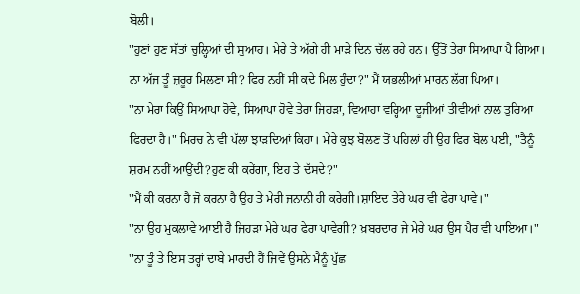ਬੋਲੀ।
"ਹੁਣਾਂ ਹੁਣ ਸੱਤਾਂ ਚੁਲ੍ਹਿਆਂ ਦੀ ਸੁਆਹ। ਮੇਰੇ ਤੇ ਅੱਗੇ ਹੀ ਮਾੜੇ ਦਿਨ ਚੱਲ ਰਹੇ ਹਨ। ਉੱਤੋਂ ਤੇਰਾ ਸਿਆਪਾ ਪੈ ਗਿਆ। ਨਾ ਅੱਜ ਤੂੰ ਜ਼ਰੂਰ ਮਿਲਣਾ ਸੀ? ਫਿਰ ਨਹੀਂ ਸੀ ਕਦੇ ਮਿਲ ਹੁੰਦਾ?" ਮੈਂ ਯਭਲੀਆਂ ਮਾਰਨ ਲੱਗ ਪਿਆ।
"ਨਾ ਮੇਰਾ ਕਿਉਂ ਸਿਆਪਾ ਹੋਵੇ, ਸਿਆਪਾ ਹੋਵੇ ਤੇਰਾ ਜਿਹੜਾ, ਵਿਆਹਾ ਵਰ੍ਹਿਆ ਦੂਜੀਆਂ ਤੀਵੀਆਂ ਨਾਲ ਤੁਰਿਆ ਫਿਰਦਾ ਹੈ।" ਮਿਰਚ ਨੇ ਵੀ ਪੱਲਾ ਝਾੜਦਿਆਂ ਕਿਹਾ। ਮੇਰੇ ਕੁਝ ਬੋਲਣ ਤੋਂ ਪਹਿਲਾਂ ਹੀ ਉਹ ਫਿਰ ਬੋਲ ਪਈ, "ਤੈਨੂੰ ਸ਼ਰਮ ਨਹੀਂ ਆਉਂਦੀ?ਹੁਣ ਕੀ ਕਰੇਂਗਾ, ਇਹ ਤੇ ਦੱਸਦੇ?"
"ਮੈਂ ਕੀ ਕਰਨਾ ਹੈ ਜੋ ਕਰਨਾ ਹੈ ਉਹ ਤੇ ਮੇਰੀ ਜਨਾਨੀ ਹੀ ਕਰੇਗੀ।ਸ਼ਾਇਦ ਤੇਰੇ ਘਰ ਵੀ ਫੇਰਾ ਪਾਵੇ।"
"ਨਾ ਉਹ ਮੁਕਲਾਵੇ ਆਈ ਹੈ ਜਿਹੜਾ ਮੇਰੇ ਘਰ ਫੇਰਾ ਪਾਵੇਗੀ? ਖ਼ਬਰਦਾਰ ਜੇ ਮੇਰੇ ਘਰ ਉਸ ਪੈਰ ਵੀ ਪਾਇਆ।"
"ਨਾ ਤੂੰ ਤੇ ਇਸ ਤਰ੍ਹਾਂ ਦਾਬੇ ਮਾਰਦੀ ਹੈਂ ਜਿਵੇਂ ਉਸਨੇ ਮੈਨੂੰ ਪੁੱਛ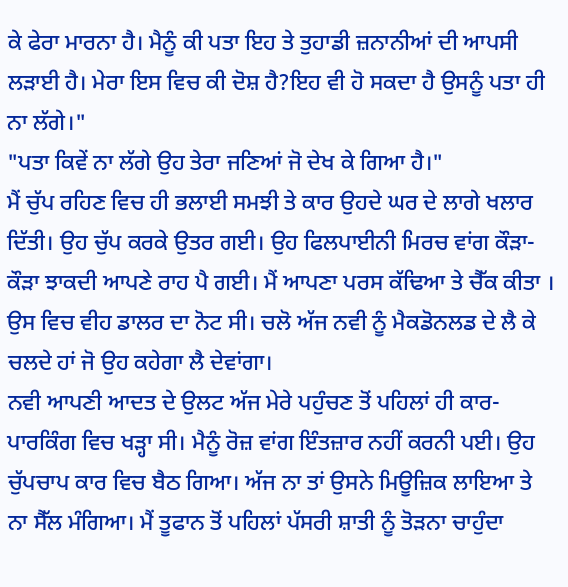ਕੇ ਫੇਰਾ ਮਾਰਨਾ ਹੈ। ਮੈਨੂੰ ਕੀ ਪਤਾ ਇਹ ਤੇ ਤੁਹਾਡੀ ਜ਼ਨਾਨੀਆਂ ਦੀ ਆਪਸੀ ਲੜਾਈ ਹੈ। ਮੇਰਾ ਇਸ ਵਿਚ ਕੀ ਦੋਸ਼ ਹੈ?ਇਹ ਵੀ ਹੋ ਸਕਦਾ ਹੈ ਉਸਨੂੰ ਪਤਾ ਹੀ ਨਾ ਲੱਗੇ।"
"ਪਤਾ ਕਿਵੇਂ ਨਾ ਲੱਗੇ ਉਹ ਤੇਰਾ ਜਣਿਆਂ ਜੋ ਦੇਖ ਕੇ ਗਿਆ ਹੈ।"
ਮੈਂ ਚੁੱਪ ਰਹਿਣ ਵਿਚ ਹੀ ਭਲਾਈ ਸਮਝੀ ਤੇ ਕਾਰ ਉਹਦੇ ਘਰ ਦੇ ਲਾਗੇ ਖਲਾਰ ਦਿੱਤੀ। ਉਹ ਚੁੱਪ ਕਰਕੇ ਉਤਰ ਗਈ। ਉਹ ਫਿਲਪਾਈਨੀ ਮਿਰਚ ਵਾਂਗ ਕੌੜਾ-ਕੌੜਾ ਝਾਕਦੀ ਆਪਣੇ ਰਾਹ ਪੈ ਗਈ। ਮੈਂ ਆਪਣਾ ਪਰਸ ਕੱਢਿਆ ਤੇ ਚੈੱਕ ਕੀਤਾ । ਉਸ ਵਿਚ ਵੀਹ ਡਾਲਰ ਦਾ ਨੋਟ ਸੀ। ਚਲੋ ਅੱਜ ਨਵੀ ਨੂੰ ਮੈਕਡੋਨਲਡ ਦੇ ਲੈ ਕੇ ਚਲਦੇ ਹਾਂ ਜੋ ਉਹ ਕਹੇਗਾ ਲੈ ਦੇਵਾਂਗਾ।
ਨਵੀ ਆਪਣੀ ਆਦਤ ਦੇ ਉਲਟ ਅੱਜ ਮੇਰੇ ਪਹੁੰਚਣ ਤੋਂ ਪਹਿਲਾਂ ਹੀ ਕਾਰ-ਪਾਰਕਿੰਗ ਵਿਚ ਖੜ੍ਹਾ ਸੀ। ਮੈਨੂੰ ਰੋਜ਼ ਵਾਂਗ ਇੰਤਜ਼ਾਰ ਨਹੀਂ ਕਰਨੀ ਪਈ। ਉਹ ਚੁੱਪਚਾਪ ਕਾਰ ਵਿਚ ਬੈਠ ਗਿਆ। ਅੱਜ ਨਾ ਤਾਂ ਉਸਨੇ ਮਿਊਜ਼ਿਕ ਲਾਇਆ ਤੇ ਨਾ ਸੈੱਲ ਮੰਗਿਆ। ਮੈਂ ਤੂਫਾਨ ਤੋਂ ਪਹਿਲਾਂ ਪੱਸਰੀ ਸ਼ਾਤੀ ਨੂੰ ਤੋੜਨਾ ਚਾਹੁੰਦਾ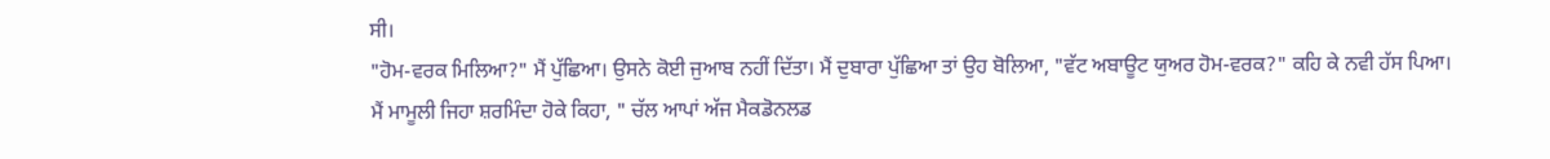ਸੀ।
"ਹੋਮ-ਵਰਕ ਮਿਲਿਆ?" ਮੈਂ ਪੁੱਛਿਆ। ਉਸਨੇ ਕੋਈ ਜੁਆਬ ਨਹੀਂ ਦਿੱਤਾ। ਮੈਂ ਦੁਬਾਰਾ ਪੁੱਛਿਆ ਤਾਂ ਉਹ ਬੋਲਿਆ, "ਵੱਟ ਅਬਾਊਟ ਯੁਅਰ ਹੋਮ-ਵਰਕ?" ਕਹਿ ਕੇ ਨਵੀ ਹੱਸ ਪਿਆ। ਮੈਂ ਮਾਮੂਲੀ ਜਿਹਾ ਸ਼ਰਮਿੰਦਾ ਹੋਕੇ ਕਿਹਾ, " ਚੱਲ ਆਪਾਂ ਅੱਜ ਮੈਕਡੋਨਲਡ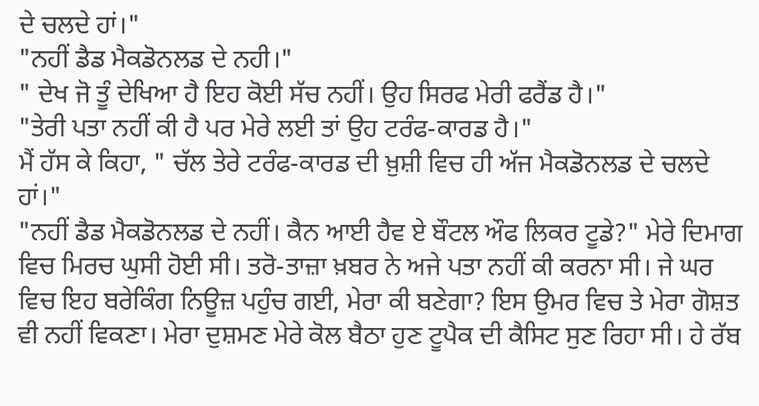ਦੇ ਚਲਦੇ ਹਾਂ।"
"ਨਹੀਂ ਡੈਡ ਮੈਕਡੋਨਲਡ ਦੇ ਨਹੀ।"
" ਦੇਖ ਜੋ ਤੂੰ ਦੇਖਿਆ ਹੈ ਇਹ ਕੋਈ ਸੱਚ ਨਹੀਂ। ਉਹ ਸਿਰਫ ਮੇਰੀ ਫਰੈਂਡ ਹੈ।"
"ਤੇਰੀ ਪਤਾ ਨਹੀਂ ਕੀ ਹੈ ਪਰ ਮੇਰੇ ਲਈ ਤਾਂ ਉਹ ਟਰੰਫ-ਕਾਰਡ ਹੈ।"
ਮੈਂ ਹੱਸ ਕੇ ਕਿਹਾ, " ਚੱਲ ਤੇਰੇ ਟਰੰਫ-ਕਾਰਡ ਦੀ ਖ਼ੁਸ਼ੀ ਵਿਚ ਹੀ ਅੱਜ ਮੈਕਡੋਨਲਡ ਦੇ ਚਲਦੇ ਹਾਂ।"
"ਨਹੀਂ ਡੈਡ ਮੈਕਡੋਨਲਡ ਦੇ ਨਹੀਂ। ਕੈਨ ਆਈ ਹੈਵ ਏ ਬੌਟਲ ਔਫ ਲਿਕਰ ਟੂਡੇ?" ਮੇਰੇ ਦਿਮਾਗ ਵਿਚ ਮਿਰਚ ਘੁਸੀ ਹੋਈ ਸੀ। ਤਰੋ-ਤਾਜ਼ਾ ਖ਼ਬਰ ਨੇ ਅਜੇ ਪਤਾ ਨਹੀਂ ਕੀ ਕਰਨਾ ਸੀ। ਜੇ ਘਰ ਵਿਚ ਇਹ ਬਰੇਕਿੰਗ ਨਿਊਜ਼ ਪਹੁੰਚ ਗਈ, ਮੇਰਾ ਕੀ ਬਣੇਗਾ? ਇਸ ਉਮਰ ਵਿਚ ਤੇ ਮੇਰਾ ਗੋਸ਼ਤ ਵੀ ਨਹੀਂ ਵਿਕਣਾ। ਮੇਰਾ ਦੁਸ਼ਮਣ ਮੇਰੇ ਕੋਲ ਬੈਠਾ ਹੁਣ ਟੂਪੈਕ ਦੀ ਕੈਸਿਟ ਸੁਣ ਰਿਹਾ ਸੀ। ਹੇ ਰੱਬ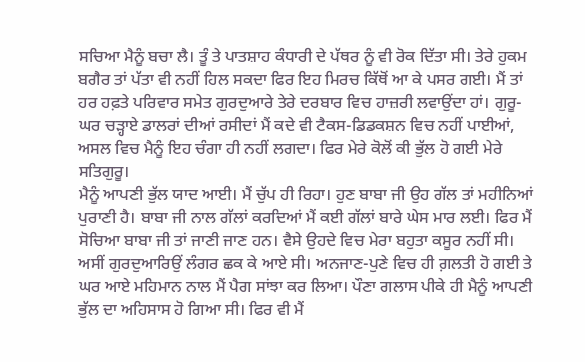ਸਚਿਆ ਮੈਨੂੰ ਬਚਾ ਲੈ। ਤੂੰ ਤੇ ਪਾਤਸ਼ਾਹ ਕੰਧਾਰੀ ਦੇ ਪੱਥਰ ਨੂੰ ਵੀ ਰੋਕ ਦਿੱਤਾ ਸੀ। ਤੇਰੇ ਹੁਕਮ ਬਗੈਰ ਤਾਂ ਪੱਤਾ ਵੀ ਨਹੀਂ ਹਿਲ ਸਕਦਾ ਫਿਰ ਇਹ ਮਿਰਚ ਕਿੱਥੋਂ ਆ ਕੇ ਪਸਰ ਗਈ। ਮੈਂ ਤਾਂ ਹਰ ਹਫ਼ਤੇ ਪਰਿਵਾਰ ਸਮੇਤ ਗੁਰਦੁਆਰੇ ਤੇਰੇ ਦਰਬਾਰ ਵਿਚ ਹਾਜ਼ਰੀ ਲਵਾਉਂਦਾ ਹਾਂ। ਗੁਰੂ-ਘਰ ਚੜ੍ਹਾਏ ਡਾਲਰਾਂ ਦੀਆਂ ਰਸੀਦਾਂ ਮੈਂ ਕਦੇ ਵੀ ਟੈਕਸ-ਡਿਡਕਸ਼ਨ ਵਿਚ ਨਹੀਂ ਪਾਈਆਂ, ਅਸਲ ਵਿਚ ਮੈਨੂੰ ਇਹ ਚੰਗਾ ਹੀ ਨਹੀਂ ਲਗਦਾ। ਫਿਰ ਮੇਰੇ ਕੋਲੋਂ ਕੀ ਭੁੱਲ ਹੋ ਗਈ ਮੇਰੇ ਸਤਿਗੁਰੂ।
ਮੈਨੂੰ ਆਪਣੀ ਭੁੱਲ ਯਾਦ ਆਈ। ਮੈਂ ਚੁੱਪ ਹੀ ਰਿਹਾ। ਹੁਣ ਬਾਬਾ ਜੀ ਉਹ ਗੱਲ ਤਾਂ ਮਹੀਨਿਆਂ ਪੁਰਾਣੀ ਹੈ। ਬਾਬਾ ਜੀ ਨਾਲ ਗੱਲਾਂ ਕਰਦਿਆਂ ਮੈਂ ਕਈ ਗੱਲਾਂ ਬਾਰੇ ਘੇਸ ਮਾਰ ਲਈ। ਫਿਰ ਮੈਂ ਸੋਚਿਆ ਬਾਬਾ ਜੀ ਤਾਂ ਜਾਣੀ ਜਾਣ ਹਨ। ਵੈਸੇ ਉਹਦੇ ਵਿਚ ਮੇਰਾ ਬਹੁਤਾ ਕਸੂਰ ਨਹੀਂ ਸੀ। ਅਸੀਂ ਗੁਰਦੁਆਰਿਉਂ ਲੰਗਰ ਛਕ ਕੇ ਆਏ ਸੀ। ਅਨਜਾਣ-ਪੁਣੇ ਵਿਚ ਹੀ ਗ਼ਲਤੀ ਹੋ ਗਈ ਤੇ ਘਰ ਆਏ ਮਹਿਮਾਨ ਨਾਲ ਮੈਂ ਪੈਗ ਸਾਂਝਾ ਕਰ ਲਿਆ। ਪੌਣਾ ਗਲਾਸ ਪੀਕੇ ਹੀ ਮੈਨੂੰ ਆਪਣੀ ਭੁੱਲ ਦਾ ਅਹਿਸਾਸ ਹੋ ਗਿਆ ਸੀ। ਫਿਰ ਵੀ ਮੈਂ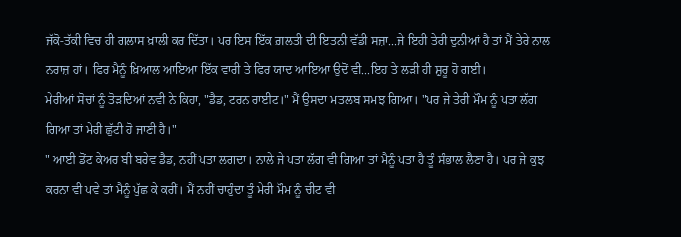ਜੱਕੋ-ਤੱਕੀ ਵਿਚ ਹੀ ਗਲਾਸ ਖ਼ਾਲੀ ਕਰ ਦਿੱਤਾ। ਪਰ ਇਸ ਇੱਕ ਗ਼ਲਤੀ ਦੀ ਇਤਨੀ ਵੱਡੀ ਸਜ਼ਾ...ਜੇ ਇਹੀ ਤੇਰੀ ਦੁਨੀਆਂ ਹੈ ਤਾਂ ਮੈਂ ਤੇਰੇ ਨਾਲ ਨਰਾਜ਼ ਹਾਂ। ਫਿਰ ਮੈਨੂੰ ਖ਼ਿਆਲ ਆਇਆ ਇੱਕ ਵਾਰੀ ਤੇ ਫਿਰ ਯਾਦ ਆਇਆ ਉਦੋਂ ਵੀ...ਇਹ ਤੇ ਲੜੀ ਹੀ ਸ਼ੁਰੂ ਹੋ ਗਈ।
ਮੇਰੀਆਂ ਸੋਚਾਂ ਨੂੰ ਤੋੜਦਿਆਂ ਨਵੀ ਨੇ ਕਿਹਾ, "ਡੈਡ, ਟਰਨ ਰਾਈਟ।" ਮੈਂ ਉਸਦਾ ਮਤਲਬ ਸਮਝ ਗਿਆ। "ਪਰ ਜੇ ਤੇਰੀ ਮੌਮ ਨੂੰ ਪਤਾ ਲੱਗ ਗਿਆ ਤਾਂ ਮੇਰੀ ਛੁੱਟੀ ਹੋ ਜਾਣੀ ਹੈ।"
" ਆਈ ਡੋਂਟ ਕੇਅਰ ਬੀ ਬਰੇਵ ਡੈਡ, ਨਹੀਂ ਪਤਾ ਲਗਦਾ। ਨਾਲੇ ਜੇ ਪਤਾ ਲੱਗ ਵੀ ਗਿਆ ਤਾਂ ਮੈਨੂੰ ਪਤਾ ਹੈ ਤੂੰ ਸੰਭਾਲ ਲੈਣਾ ਹੈ। ਪਰ ਜੇ ਕੁਝ ਕਰਨਾ ਵੀ ਪਵੇ ਤਾਂ ਮੈਨੂੰ ਪੁੱਛ ਕੇ ਕਰੀਂ। ਮੈਂ ਨਹੀਂ ਚਾਹੁੰਦਾ ਤੂੰ ਮੇਰੀ ਮੌਮ ਨੂੰ ਚੀਟ ਵੀ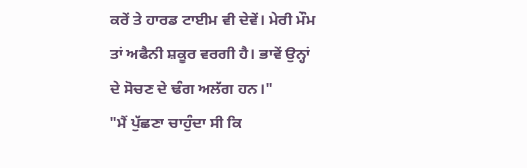ਕਰੇਂ ਤੇ ਹਾਰਡ ਟਾਈਮ ਵੀ ਦੇਵੇਂ। ਮੇਰੀ ਮੌਮ ਤਾਂ ਅਫੈਨੀ ਸ਼ਕੂਰ ਵਰਗੀ ਹੈ। ਭਾਵੇਂ ਉਨ੍ਹਾਂ ਦੇ ਸੋਚਣ ਦੇ ਢੰਗ ਅਲੱਗ ਹਨ।"
"ਮੈਂ ਪੁੱਛਣਾ ਚਾਹੁੰਦਾ ਸੀ ਕਿ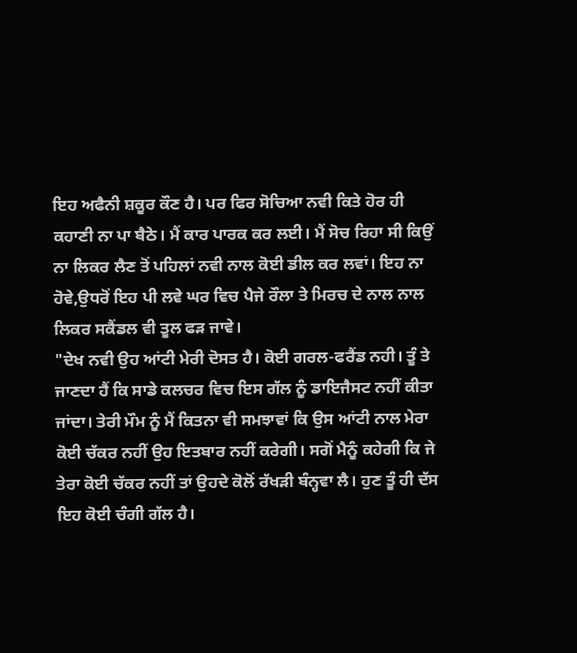ਇਹ ਅਫੈਨੀ ਸ਼ਕੂਰ ਕੌਣ ਹੈ। ਪਰ ਫਿਰ ਸੋਚਿਆ ਨਵੀ ਕਿਤੇ ਹੋਰ ਹੀ ਕਹਾਣੀ ਨਾ ਪਾ ਬੈਠੇ। ਮੈਂ ਕਾਰ ਪਾਰਕ ਕਰ ਲਈ। ਮੈਂ ਸੋਚ ਰਿਹਾ ਸੀ ਕਿਉਂ ਨਾ ਲਿਕਰ ਲੈਣ ਤੋਂ ਪਹਿਲਾਂ ਨਵੀ ਨਾਲ ਕੋਈ ਡੀਲ ਕਰ ਲਵਾਂ। ਇਹ ਨਾ ਹੋਵੇ,ਉਧਰੋਂ ਇਹ ਪੀ ਲਵੇ ਘਰ ਵਿਚ ਪੈਜੇ ਰੌਲਾ ਤੇ ਮਿਰਚ ਦੇ ਨਾਲ ਨਾਲ ਲਿਕਰ ਸਕੈਂਡਲ ਵੀ ਤੂਲ ਫੜ ਜਾਵੇ।
"ਦੇਖ ਨਵੀ ਉਹ ਆਂਟੀ ਮੇਰੀ ਦੋਸਤ ਹੈ। ਕੋਈ ਗਰਲ-ਫਰੈਂਡ ਨਹੀ। ਤੂੰ ਤੇ ਜਾਣਦਾ ਹੈਂ ਕਿ ਸਾਡੇ ਕਲਚਰ ਵਿਚ ਇਸ ਗੱਲ ਨੂੰ ਡਾਇਜੈਸਟ ਨਹੀਂ ਕੀਤਾ ਜਾਂਦਾ। ਤੇਰੀ ਮੌਮ ਨੂੰ ਮੈਂ ਕਿਤਨਾ ਵੀ ਸਮਝਾਵਾਂ ਕਿ ਉਸ ਆਂਟੀ ਨਾਲ ਮੇਰਾ ਕੋਈ ਚੱਕਰ ਨਹੀਂ ਉਹ ਇਤਬਾਰ ਨਹੀਂ ਕਰੇਗੀ। ਸਗੋਂ ਮੈਨੂੰ ਕਹੇਗੀ ਕਿ ਜੇ ਤੇਰਾ ਕੋਈ ਚੱਕਰ ਨਹੀਂ ਤਾਂ ਉਹਦੇ ਕੋਲੋਂ ਰੱਖੜੀ ਬੰਨ੍ਹਵਾ ਲੈ। ਹੁਣ ਤੂੰ ਹੀ ਦੱਸ ਇਹ ਕੋਈ ਚੰਗੀ ਗੱਲ ਹੈ।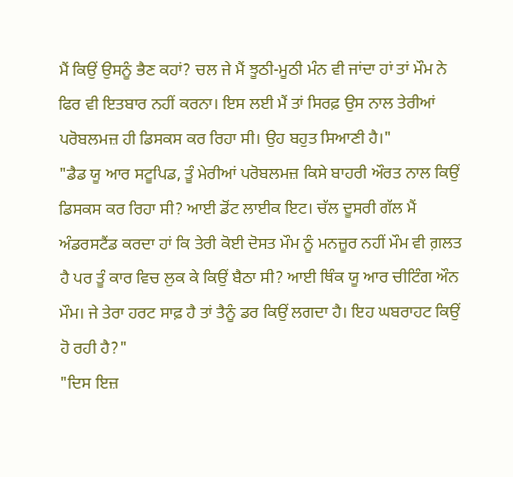ਮੈਂ ਕਿਉਂ ਉਸਨੂੰ ਭੈਣ ਕਹਾਂ? ਚਲ ਜੇ ਮੈਂ ਝੂਠੀ-ਮੂਠੀ ਮੰਨ ਵੀ ਜਾਂਦਾ ਹਾਂ ਤਾਂ ਮੌਮ ਨੇ ਫਿਰ ਵੀ ਇਤਬਾਰ ਨਹੀਂ ਕਰਨਾ। ਇਸ ਲਈ ਮੈਂ ਤਾਂ ਸਿਰਫ਼ ਉਸ ਨਾਲ ਤੇਰੀਆਂ ਪਰੋਬਲਮਜ਼ ਹੀ ਡਿਸਕਸ ਕਰ ਰਿਹਾ ਸੀ। ਉਹ ਬਹੁਤ ਸਿਆਣੀ ਹੈ।"
"ਡੈਡ ਯੂ ਆਰ ਸਟੂਪਿਡ, ਤੂੰ ਮੇਰੀਆਂ ਪਰੋਬਲਮਜ਼ ਕਿਸੇ ਬਾਹਰੀ ਔਰਤ ਨਾਲ ਕਿਉਂ ਡਿਸਕਸ ਕਰ ਰਿਹਾ ਸੀ? ਆਈ ਡੋਂਟ ਲਾਈਕ ਇਟ। ਚੱਲ ਦੂਸਰੀ ਗੱਲ ਮੈਂ ਅੰਡਰਸਟੈਂਡ ਕਰਦਾ ਹਾਂ ਕਿ ਤੇਰੀ ਕੋਈ ਦੋਸਤ ਮੌਮ ਨੂੰ ਮਨਜ਼ੂਰ ਨਹੀਂ ਮੌਮ ਵੀ ਗ਼ਲਤ ਹੈ ਪਰ ਤੂੰ ਕਾਰ ਵਿਚ ਲੁਕ ਕੇ ਕਿਉਂ ਬੈਠਾ ਸੀ? ਆਈ ਥਿੰਕ ਯੂ ਆਰ ਚੀਟਿੰਗ ਔਨ ਮੌਮ। ਜੇ ਤੇਰਾ ਹਰਟ ਸਾਫ਼ ਹੈ ਤਾਂ ਤੈਨੂੰ ਡਰ ਕਿਉਂ ਲਗਦਾ ਹੈ। ਇਹ ਘਬਰਾਹਟ ਕਿਉਂ ਹੋ ਰਹੀ ਹੈ?"
"ਦਿਸ ਇਜ਼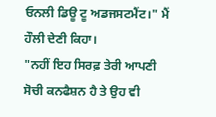ਓਨਲੀ ਡਿਊ ਟੂ ਅਡਜਸਟਮੈਂਟ।" ਮੈਂ ਹੌਲੀ ਦੇਣੀ ਕਿਹਾ।
"ਨਹੀਂ ਇਹ ਸਿਰਫ਼ ਤੇਰੀ ਆਪਣੀ ਸੋਚੀ ਕਨਫੈਸ਼ਨ ਹੈ ਤੇ ਉਹ ਵੀ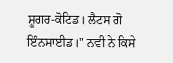ਸ਼ੂਗਰ-ਕੋਟਿਡ। ਲੈਟਸ ਗੋ ਇੰਨਸਾਈਡ।" ਨਵੀ ਨੇ ਕਿਸੇ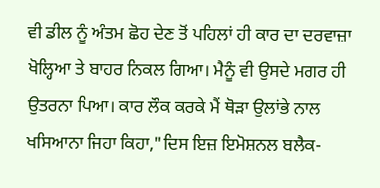ਵੀ ਡੀਲ ਨੂੰ ਅੰਤਮ ਛੋਹ ਦੇਣ ਤੋਂ ਪਹਿਲਾਂ ਹੀ ਕਾਰ ਦਾ ਦਰਵਾਜ਼ਾ ਖੋਲ੍ਹਿਆ ਤੇ ਬਾਹਰ ਨਿਕਲ ਗਿਆ। ਮੈਨੂੰ ਵੀ ਉਸਦੇ ਮਗਰ ਹੀ ਉਤਰਨਾ ਪਿਆ। ਕਾਰ ਲੌਕ ਕਰਕੇ ਮੈਂ ਥੋੜਾ ਉਲਾਂਭੇ ਨਾਲ ਖਸਿਆਨਾ ਜਿਹਾ ਕਿਹਾ,"ਦਿਸ ਇਜ਼ ਇਮੋਸ਼ਨਲ ਬਲੈਕ-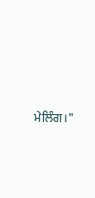ਮੇਲਿੰਗ।"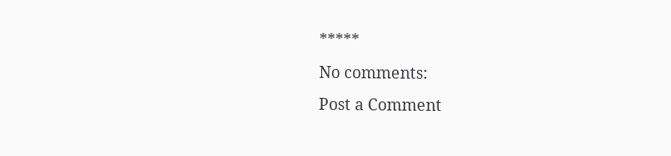*****
No comments:
Post a Comment